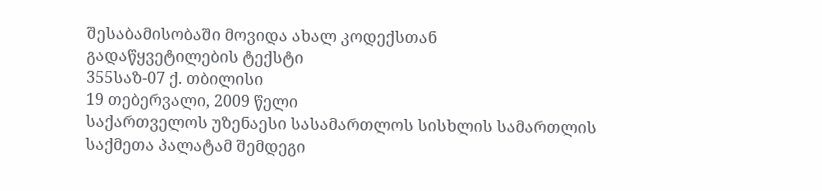შესაბამისობაში მოვიდა ახალ კოდექსთან
გადაწყვეტილების ტექსტი
355საზ-07 ქ. თბილისი
19 თებერვალი, 2009 წელი
საქართველოს უზენაესი სასამართლოს სისხლის სამართლის საქმეთა პალატამ შემდეგი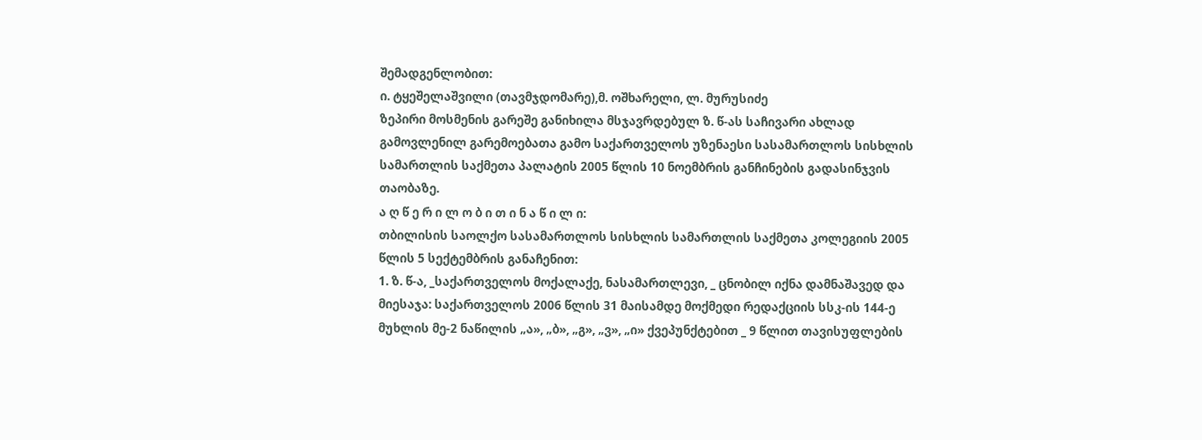შემადგენლობით:
ი. ტყეშელაშვილი (თავმჯდომარე),მ. ოშხარელი, ლ. მურუსიძე
ზეპირი მოსმენის გარეშე განიხილა მსჯავრდებულ ზ. წ-ას საჩივარი ახლად გამოვლენილ გარემოებათა გამო საქართველოს უზენაესი სასამართლოს სისხლის სამართლის საქმეთა პალატის 2005 წლის 10 ნოემბრის განჩინების გადასინჯვის თაობაზე.
ა ღ წ ე რ ი ლ ო ბ ი თ ი ნ ა წ ი ლ ი:
თბილისის საოლქო სასამართლოს სისხლის სამართლის საქმეთა კოლეგიის 2005 წლის 5 სექტემბრის განაჩენით:
1. ზ. წ-ა, _საქართველოს მოქალაქე, ნასამართლევი, _ ცნობილ იქნა დამნაშავედ და მიესაჯა: საქართველოს 2006 წლის 31 მაისამდე მოქმედი რედაქციის სსკ-ის 144-ე მუხლის მე-2 ნაწილის „ა», „ბ», „გ», „ვ», „ი» ქვეპუნქტებით _ 9 წლით თავისუფლების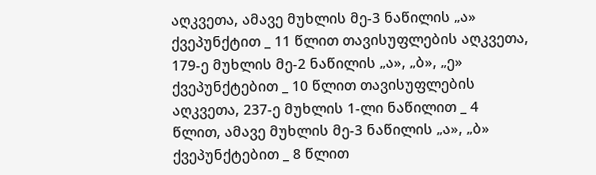აღკვეთა, ამავე მუხლის მე-3 ნაწილის „ა» ქვეპუნქტით _ 11 წლით თავისუფლების აღკვეთა, 179-ე მუხლის მე-2 ნაწილის „ა», „ბ», „ე» ქვეპუნქტებით _ 10 წლით თავისუფლების აღკვეთა, 237-ე მუხლის 1-ლი ნაწილით _ 4 წლით, ამავე მუხლის მე-3 ნაწილის „ა», „ბ» ქვეპუნქტებით _ 8 წლით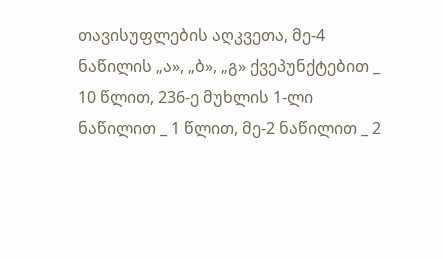თავისუფლების აღკვეთა, მე-4 ნაწილის „ა», „ბ», „გ» ქვეპუნქტებით _ 10 წლით, 236-ე მუხლის 1-ლი ნაწილით _ 1 წლით, მე-2 ნაწილით _ 2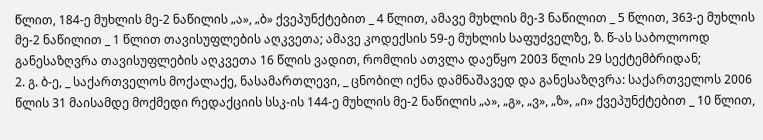წლით, 184-ე მუხლის მე-2 ნაწილის „ა», „ბ» ქვეპუნქტებით _ 4 წლით, ამავე მუხლის მე-3 ნაწილით _ 5 წლით, 363-ე მუხლის მე-2 ნაწილით _ 1 წლით თავისუფლების აღკვეთა; ამავე კოდექსის 59-ე მუხლის საფუძველზე, ზ. წ-ას საბოლოოდ განესაზღვრა თავისუფლების აღკვეთა 16 წლის ვადით, რომლის ათვლა დაეწყო 2003 წლის 29 სექტემბრიდან;
2. გ. ბ-ე, _ საქართველოს მოქალაქე, ნასამართლევი, _ ცნობილ იქნა დამნაშავედ და განესაზღვრა: საქართველოს 2006 წლის 31 მაისამდე მოქმედი რედაქციის სსკ-ის 144-ე მუხლის მე-2 ნაწილის „ა», „გ», „ვ», „ზ», „ი» ქვეპუნქტებით _ 10 წლით,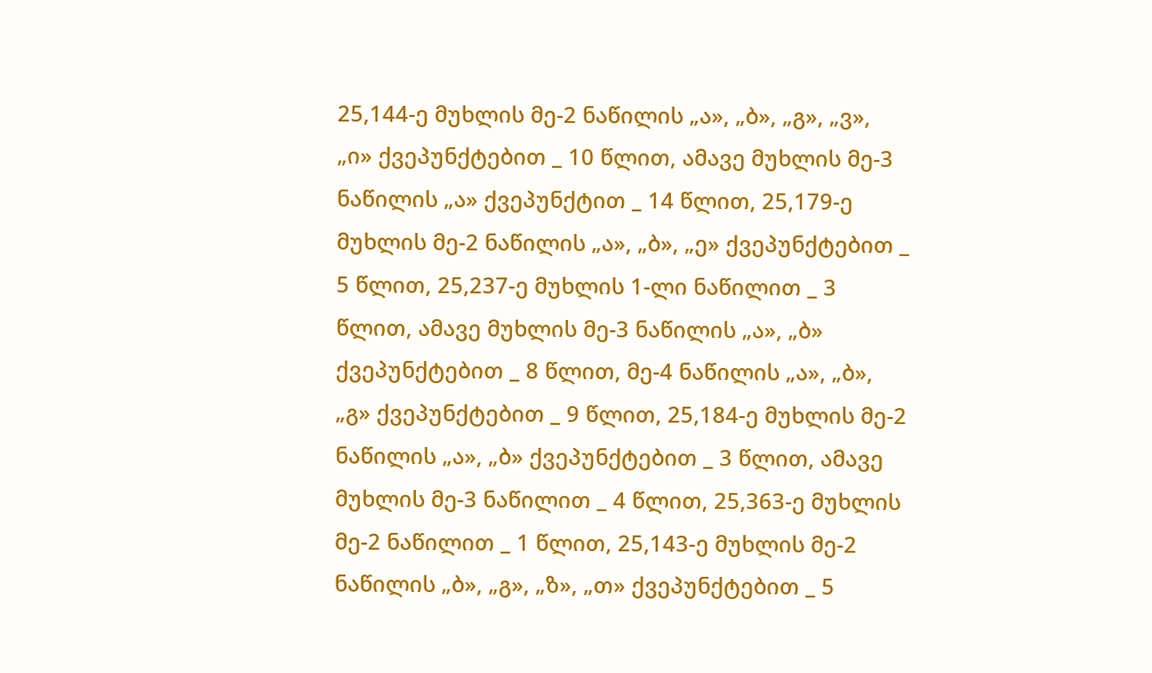25,144-ე მუხლის მე-2 ნაწილის „ა», „ბ», „გ», „ვ», „ი» ქვეპუნქტებით _ 10 წლით, ამავე მუხლის მე-3 ნაწილის „ა» ქვეპუნქტით _ 14 წლით, 25,179-ე მუხლის მე-2 ნაწილის „ა», „ბ», „ე» ქვეპუნქტებით _ 5 წლით, 25,237-ე მუხლის 1-ლი ნაწილით _ 3 წლით, ამავე მუხლის მე-3 ნაწილის „ა», „ბ» ქვეპუნქტებით _ 8 წლით, მე-4 ნაწილის „ა», „ბ», „გ» ქვეპუნქტებით _ 9 წლით, 25,184-ე მუხლის მე-2 ნაწილის „ა», „ბ» ქვეპუნქტებით _ 3 წლით, ამავე მუხლის მე-3 ნაწილით _ 4 წლით, 25,363-ე მუხლის მე-2 ნაწილით _ 1 წლით, 25,143-ე მუხლის მე-2 ნაწილის „ბ», „გ», „ზ», „თ» ქვეპუნქტებით _ 5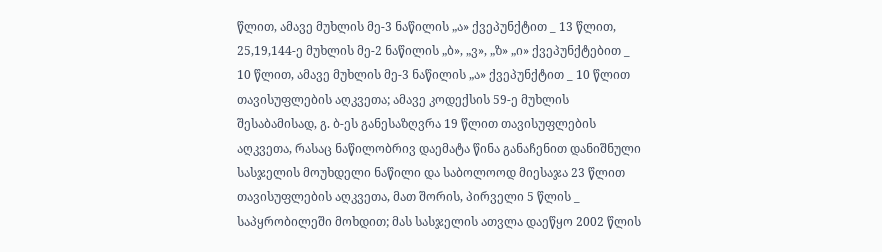წლით, ამავე მუხლის მე-3 ნაწილის „ა» ქვეპუნქტით _ 13 წლით, 25,19,144-ე მუხლის მე-2 ნაწილის „ბ», „ვ», „ზ» „ი» ქვეპუნქტებით _ 10 წლით, ამავე მუხლის მე-3 ნაწილის „ა» ქვეპუნქტით _ 10 წლით თავისუფლების აღკვეთა; ამავე კოდექსის 59-ე მუხლის შესაბამისად, გ. ბ-ეს განესაზღვრა 19 წლით თავისუფლების აღკვეთა, რასაც ნაწილობრივ დაემატა წინა განაჩენით დანიშნული სასჯელის მოუხდელი ნაწილი და საბოლოოდ მიესაჯა 23 წლით თავისუფლების აღკვეთა, მათ შორის, პირველი 5 წლის _ საპყრობილეში მოხდით; მას სასჯელის ათვლა დაეწყო 2002 წლის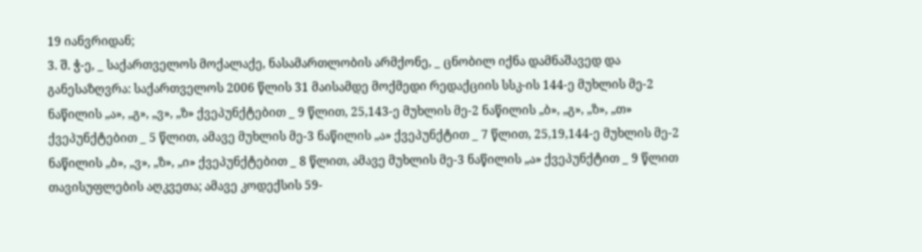19 იანვრიდან;
3. შ. ჭ-ე, _ საქართველოს მოქალაქე, ნასამართლობის არმქონე, _ ცნობილ იქნა დამნაშავედ და განესაზღვრა: საქართველოს 2006 წლის 31 მაისამდე მოქმედი რედაქციის სსკ-ის 144-ე მუხლის მე-2 ნაწილის „ა», „გ», „ვ», „ზ» ქვეპუნქტებით _ 9 წლით, 25,143-ე მუხლის მე-2 ნაწილის „ბ», „გ», „ზ», „თ» ქვეპუნქტებით _ 5 წლით, ამავე მუხლის მე-3 ნაწილის „ა» ქვეპუნქტით _ 7 წლით, 25,19,144-ე მუხლის მე-2 ნაწილის „ბ», „ვ», „ზ», „ი» ქვეპუნქტებით _ 8 წლით, ამავე მუხლის მე-3 ნაწილის „ა» ქვეპუნქტით _ 9 წლით თავისუფლების აღკვეთა; ამავე კოდექსის 59-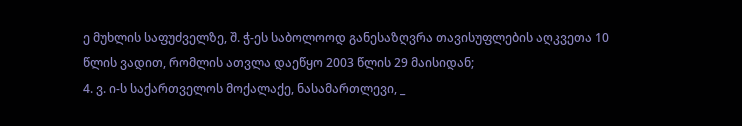ე მუხლის საფუძველზე, შ. ჭ-ეს საბოლოოდ განესაზღვრა თავისუფლების აღკვეთა 10 წლის ვადით, რომლის ათვლა დაეწყო 2003 წლის 29 მაისიდან;
4. ვ. ი-ს საქართველოს მოქალაქე, ნასამართლევი, _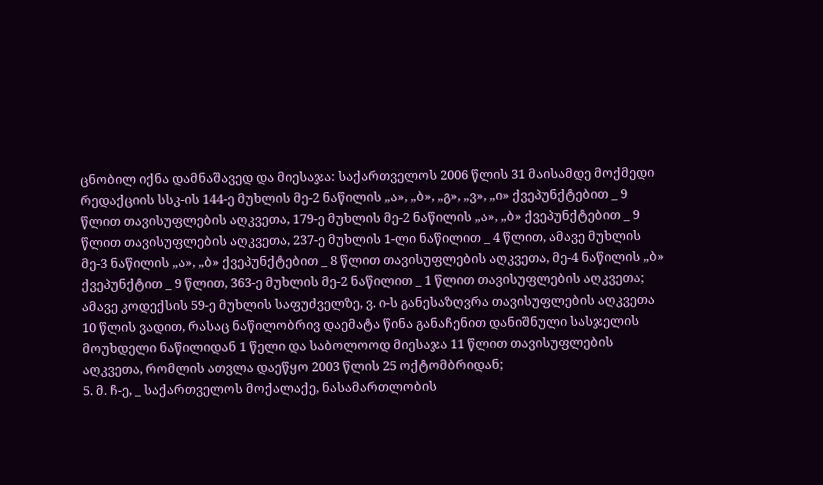ცნობილ იქნა დამნაშავედ და მიესაჯა: საქართველოს 2006 წლის 31 მაისამდე მოქმედი რედაქციის სსკ-ის 144-ე მუხლის მე-2 ნაწილის „ა», „ბ», „გ», „ვ», „ი» ქვეპუნქტებით _ 9 წლით თავისუფლების აღკვეთა, 179-ე მუხლის მე-2 ნაწილის „ა», „ბ» ქვეპუნქტებით _ 9 წლით თავისუფლების აღკვეთა, 237-ე მუხლის 1-ლი ნაწილით _ 4 წლით, ამავე მუხლის მე-3 ნაწილის „ა», „ბ» ქვეპუნქტებით _ 8 წლით თავისუფლების აღკვეთა, მე-4 ნაწილის „ბ» ქვეპუნქტით _ 9 წლით, 363-ე მუხლის მე-2 ნაწილით _ 1 წლით თავისუფლების აღკვეთა; ამავე კოდექსის 59-ე მუხლის საფუძველზე, ვ. ი-ს განესაზღვრა თავისუფლების აღკვეთა 10 წლის ვადით, რასაც ნაწილობრივ დაემატა წინა განაჩენით დანიშნული სასჯელის მოუხდელი ნაწილიდან 1 წელი და საბოლოოდ მიესაჯა 11 წლით თავისუფლების აღკვეთა, რომლის ათვლა დაეწყო 2003 წლის 25 ოქტომბრიდან;
5. მ. ჩ-ე, _ საქართველოს მოქალაქე, ნასამართლობის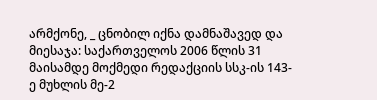არმქონე, _ ცნობილ იქნა დამნაშავედ და მიესაჯა: საქართველოს 2006 წლის 31 მაისამდე მოქმედი რედაქციის სსკ-ის 143-ე მუხლის მე-2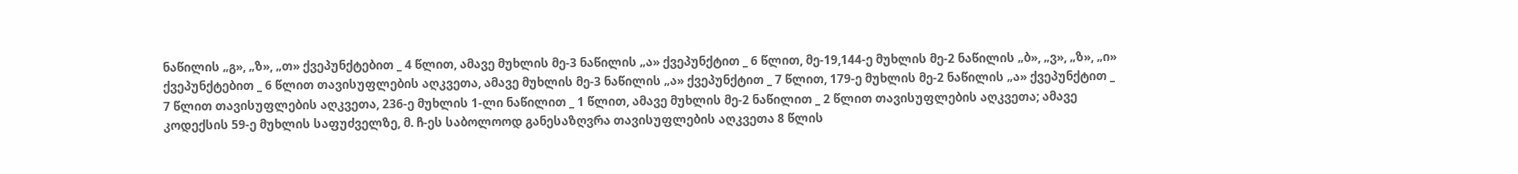ნაწილის „გ», „ზ», „თ» ქვეპუნქტებით _ 4 წლით, ამავე მუხლის მე-3 ნაწილის „ა» ქვეპუნქტით _ 6 წლით, მე-19,144-ე მუხლის მე-2 ნაწილის „ბ», „ვ», „ზ», „ი» ქვეპუნქტებით _ 6 წლით თავისუფლების აღკვეთა, ამავე მუხლის მე-3 ნაწილის „ა» ქვეპუნქტით _ 7 წლით, 179-ე მუხლის მე-2 ნაწილის „ა» ქვეპუნქტით _ 7 წლით თავისუფლების აღკვეთა, 236-ე მუხლის 1-ლი ნაწილით _ 1 წლით, ამავე მუხლის მე-2 ნაწილით _ 2 წლით თავისუფლების აღკვეთა; ამავე კოდექსის 59-ე მუხლის საფუძველზე, მ. ჩ-ეს საბოლოოდ განესაზღვრა თავისუფლების აღკვეთა 8 წლის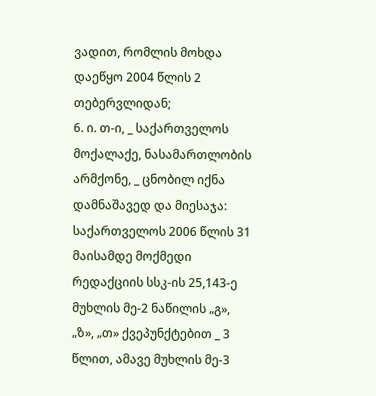ვადით, რომლის მოხდა დაეწყო 2004 წლის 2 თებერვლიდან;
6. ი. თ-ი, _ საქართველოს მოქალაქე, ნასამართლობის არმქონე, _ ცნობილ იქნა დამნაშავედ და მიესაჯა: საქართველოს 2006 წლის 31 მაისამდე მოქმედი რედაქციის სსკ-ის 25,143-ე მუხლის მე-2 ნაწილის „გ», „ზ», „თ» ქვეპუნქტებით _ 3 წლით, ამავე მუხლის მე-3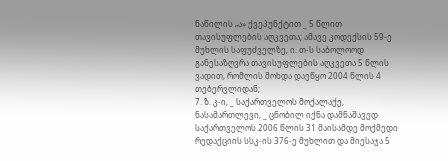ნაწილის „ა» ქვეპუნქტით _ 5 წლით თავისუფლების აღკვეთა; ამავე კოდექსის 59-ე მუხლის საფუძველზე, ი. თ-ს საბოლოოდ განესაზღვრა თავისუფლების აღკვეთა 5 წლის ვადით, რომლის მოხდა დაეწყო 2004 წლის 4 თებერვლიდან;
7. ზ. კ-ი, _ საქართველოს მოქალაქე, ნასამართლევი, _ ცნობილ იქნა დამნაშავედ საქართველოს 2006 წლის 31 მაისამდე მოქმედი რედაქციის სსკ-ის 376-ე მუხლით და მიესაჯა 5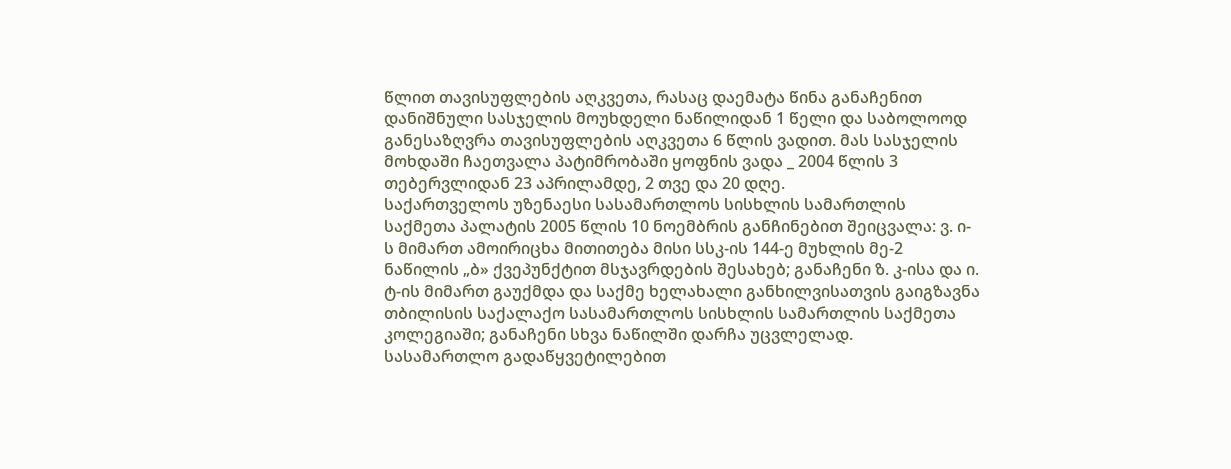წლით თავისუფლების აღკვეთა, რასაც დაემატა წინა განაჩენით დანიშნული სასჯელის მოუხდელი ნაწილიდან 1 წელი და საბოლოოდ განესაზღვრა თავისუფლების აღკვეთა 6 წლის ვადით. მას სასჯელის მოხდაში ჩაეთვალა პატიმრობაში ყოფნის ვადა _ 2004 წლის 3 თებერვლიდან 23 აპრილამდე, 2 თვე და 20 დღე.
საქართველოს უზენაესი სასამართლოს სისხლის სამართლის საქმეთა პალატის 2005 წლის 10 ნოემბრის განჩინებით შეიცვალა: ვ. ი-ს მიმართ ამოირიცხა მითითება მისი სსკ-ის 144-ე მუხლის მე-2 ნაწილის „ბ» ქვეპუნქტით მსჯავრდების შესახებ; განაჩენი ზ. კ-ისა და ი. ტ-ის მიმართ გაუქმდა და საქმე ხელახალი განხილვისათვის გაიგზავნა თბილისის საქალაქო სასამართლოს სისხლის სამართლის საქმეთა კოლეგიაში; განაჩენი სხვა ნაწილში დარჩა უცვლელად.
სასამართლო გადაწყვეტილებით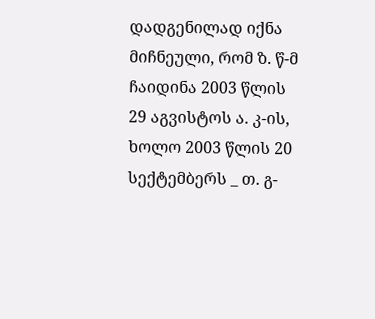დადგენილად იქნა მიჩნეული, რომ ზ. წ-მ ჩაიდინა 2003 წლის 29 აგვისტოს ა. კ-ის, ხოლო 2003 წლის 20 სექტემბერს _ თ. გ-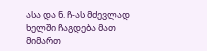ასა და ნ. ჩ-ას მძევლად ხელში ჩაგდება მათ მიმართ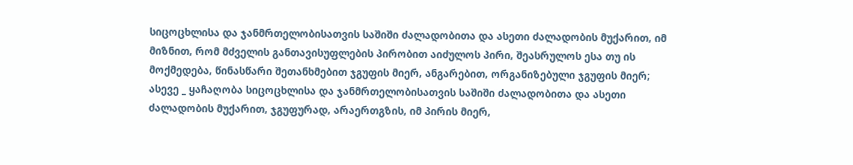სიცოცხლისა და ჯანმრთელობისათვის საშიში ძალადობითა და ასეთი ძალადობის მუქარით, იმ მიზნით, რომ მძველის განთავისუფლების პირობით აიძულოს პირი, შეასრულოს ესა თუ ის მოქმედება, წინასწარი შეთანხმებით ჯგუფის მიერ, ანგარებით, ორგანიზებული ჯგუფის მიერ; ასევე _ ყაჩაღობა სიცოცხლისა და ჯანმრთელობისათვის საშიში ძალადობითა და ასეთი ძალადობის მუქარით, ჯგუფურად, არაერთგზის, იმ პირის მიერ,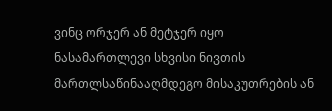ვინც ორჯერ ან მეტჯერ იყო ნასამართლევი სხვისი ნივთის მართლსაწინააღმდეგო მისაკუთრების ან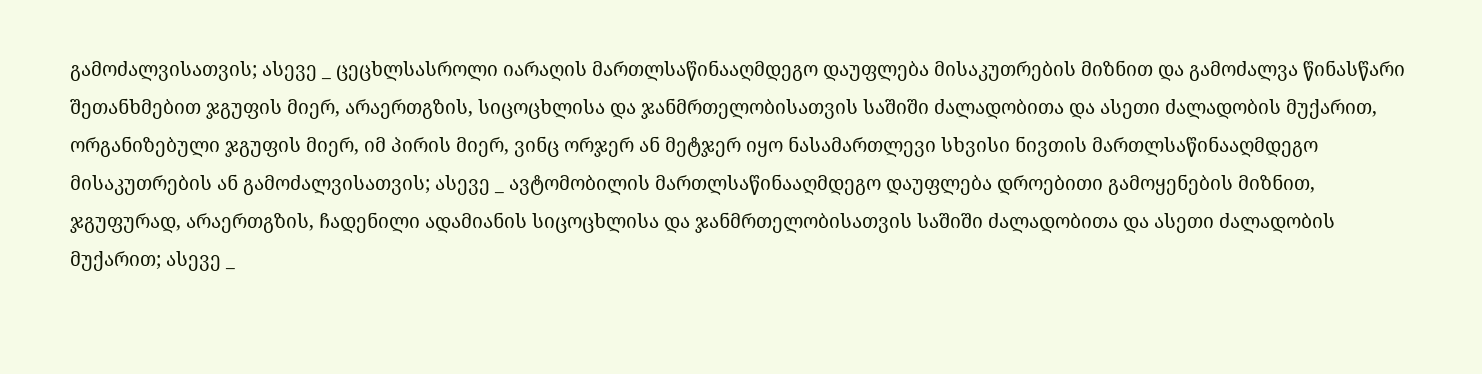გამოძალვისათვის; ასევე _ ცეცხლსასროლი იარაღის მართლსაწინააღმდეგო დაუფლება მისაკუთრების მიზნით და გამოძალვა წინასწარი შეთანხმებით ჯგუფის მიერ, არაერთგზის, სიცოცხლისა და ჯანმრთელობისათვის საშიში ძალადობითა და ასეთი ძალადობის მუქარით, ორგანიზებული ჯგუფის მიერ, იმ პირის მიერ, ვინც ორჯერ ან მეტჯერ იყო ნასამართლევი სხვისი ნივთის მართლსაწინააღმდეგო მისაკუთრების ან გამოძალვისათვის; ასევე _ ავტომობილის მართლსაწინააღმდეგო დაუფლება დროებითი გამოყენების მიზნით, ჯგუფურად, არაერთგზის, ჩადენილი ადამიანის სიცოცხლისა და ჯანმრთელობისათვის საშიში ძალადობითა და ასეთი ძალადობის მუქარით; ასევე _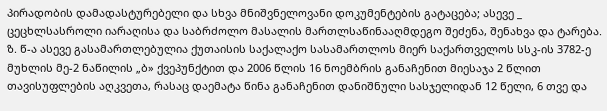პირადობის დამადასტურებელი და სხვა მნიშვნელოვანი დოკუმენტების გატაცება; ასევე _ ცეცხლსასროლი იარაღისა და საბრძოლო მასალის მართლსაწინააღმდეგო შეძენა, შენახვა და ტარება.
ზ. წ-ა ასევე გასამართლებულია ქუთაისის საქალაქო სასამართლოს მიერ საქართველოს სსკ-ის 3782-ე მუხლის მე-2 ნაწილის „ბ» ქვეპუნქტით და 2006 წლის 16 ნოემბრის განაჩენით მიესაჯა 2 წლით თავისუფლების აღკვეთა, რასაც დაემატა წინა განაჩენით დანიშნული სასჯელიდან 12 წელი, 6 თვე და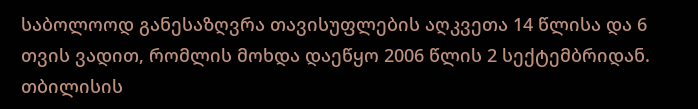საბოლოოდ განესაზღვრა თავისუფლების აღკვეთა 14 წლისა და 6 თვის ვადით, რომლის მოხდა დაეწყო 2006 წლის 2 სექტემბრიდან.
თბილისის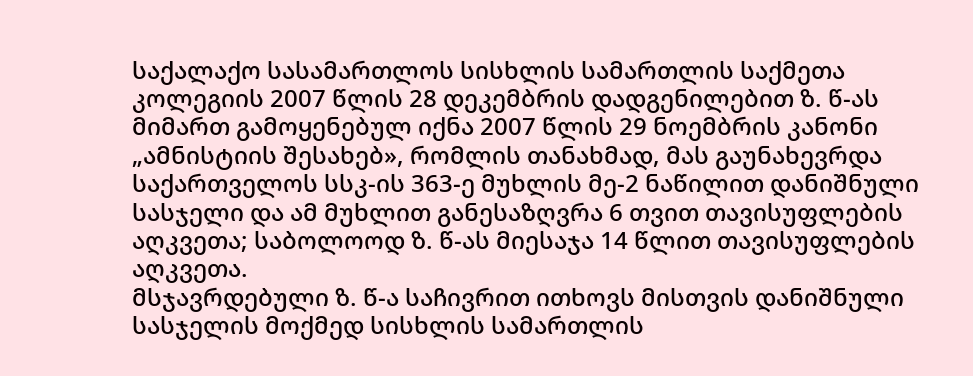საქალაქო სასამართლოს სისხლის სამართლის საქმეთა კოლეგიის 2007 წლის 28 დეკემბრის დადგენილებით ზ. წ-ას მიმართ გამოყენებულ იქნა 2007 წლის 29 ნოემბრის კანონი „ამნისტიის შესახებ», რომლის თანახმად, მას გაუნახევრდა საქართველოს სსკ-ის 363-ე მუხლის მე-2 ნაწილით დანიშნული სასჯელი და ამ მუხლით განესაზღვრა 6 თვით თავისუფლების აღკვეთა; საბოლოოდ ზ. წ-ას მიესაჯა 14 წლით თავისუფლების აღკვეთა.
მსჯავრდებული ზ. წ-ა საჩივრით ითხოვს მისთვის დანიშნული სასჯელის მოქმედ სისხლის სამართლის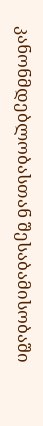კანონმდებლობასთან შესაბამისობაში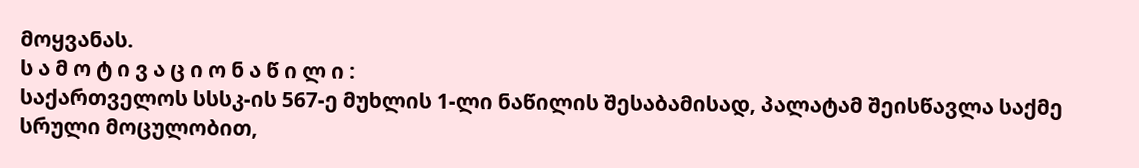მოყვანას.
ს ა მ ო ტ ი ვ ა ც ი ო ნ ა წ ი ლ ი :
საქართველოს სსსკ-ის 567-ე მუხლის 1-ლი ნაწილის შესაბამისად, პალატამ შეისწავლა საქმე სრული მოცულობით,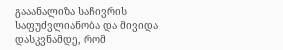გააანალიზა საჩივრის საფუძვლიანობა და მივიდა დასკვნამდე, რომ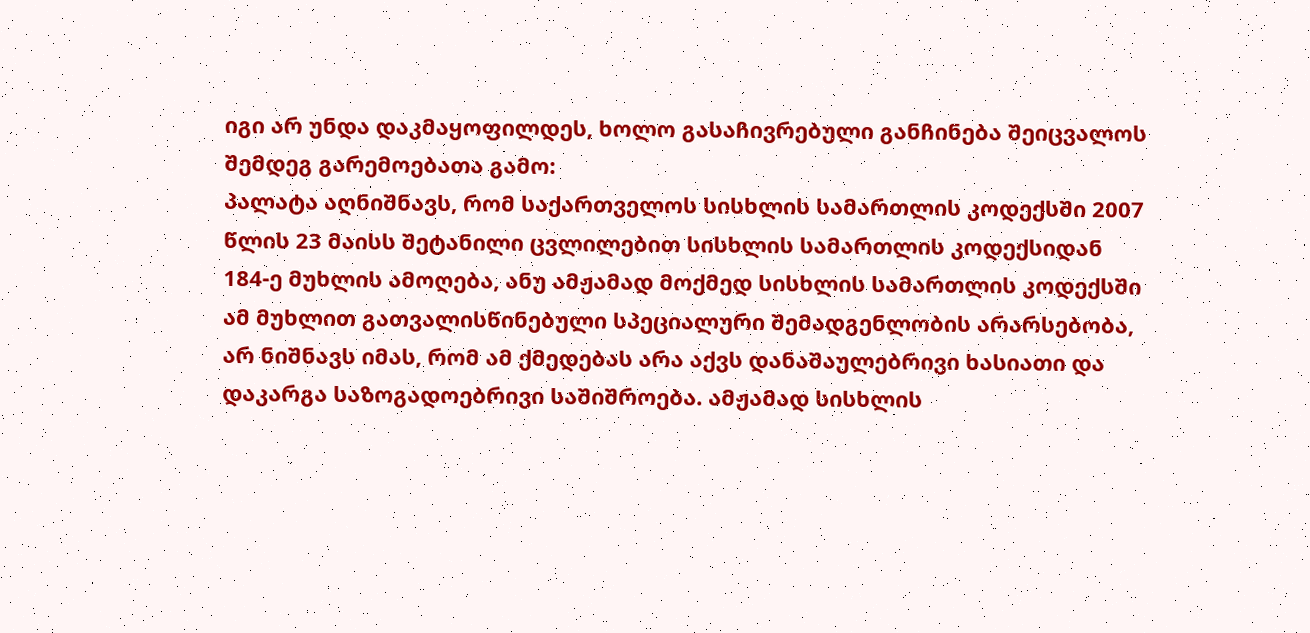იგი არ უნდა დაკმაყოფილდეს, ხოლო გასაჩივრებული განჩინება შეიცვალოს შემდეგ გარემოებათა გამო:
პალატა აღნიშნავს, რომ საქართველოს სისხლის სამართლის კოდექსში 2007 წლის 23 მაისს შეტანილი ცვლილებით სისხლის სამართლის კოდექსიდან 184-ე მუხლის ამოღება, ანუ ამჟამად მოქმედ სისხლის სამართლის კოდექსში ამ მუხლით გათვალისწინებული სპეციალური შემადგენლობის არარსებობა, არ ნიშნავს იმას, რომ ამ ქმედებას არა აქვს დანაშაულებრივი ხასიათი და დაკარგა საზოგადოებრივი საშიშროება. ამჟამად სისხლის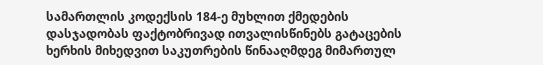სამართლის კოდექსის 184-ე მუხლით ქმედების დასჯადობას ფაქტობრივად ითვალისწინებს გატაცების ხერხის მიხედვით საკუთრების წინააღმდეგ მიმართულ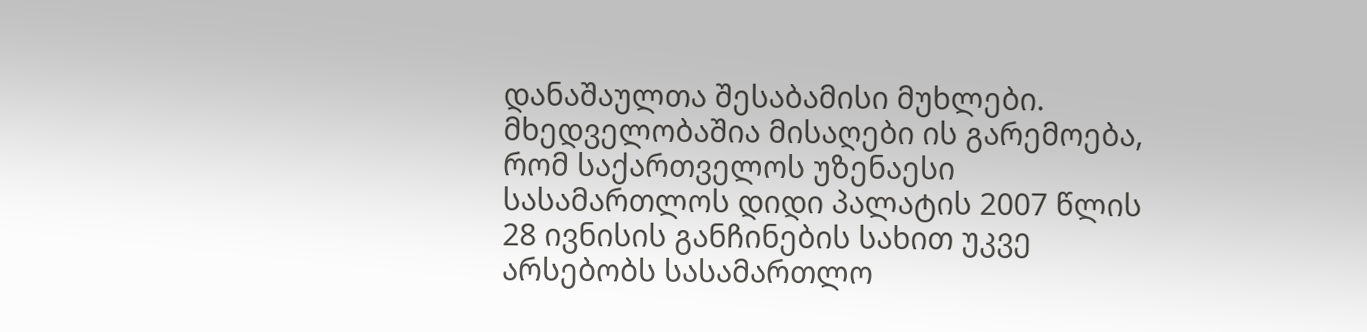დანაშაულთა შესაბამისი მუხლები.
მხედველობაშია მისაღები ის გარემოება, რომ საქართველოს უზენაესი სასამართლოს დიდი პალატის 2007 წლის 28 ივნისის განჩინების სახით უკვე არსებობს სასამართლო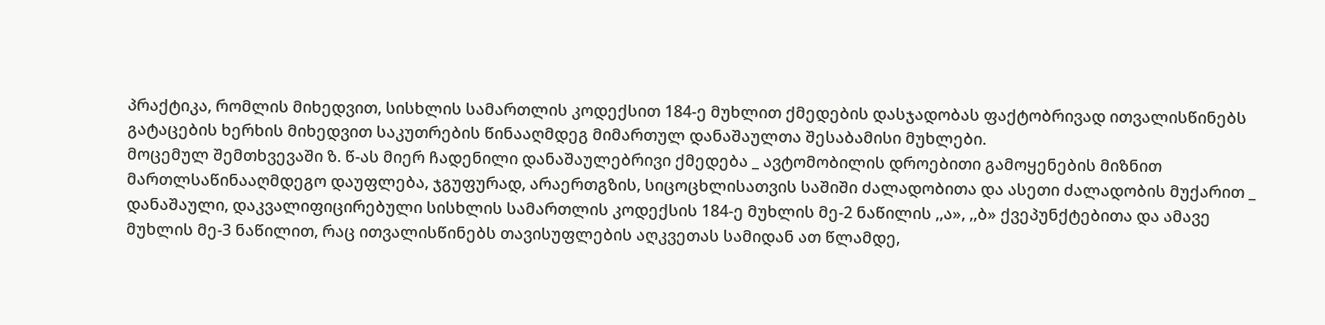პრაქტიკა, რომლის მიხედვით, სისხლის სამართლის კოდექსით 184-ე მუხლით ქმედების დასჯადობას ფაქტობრივად ითვალისწინებს გატაცების ხერხის მიხედვით საკუთრების წინააღმდეგ მიმართულ დანაშაულთა შესაბამისი მუხლები.
მოცემულ შემთხვევაში ზ. წ-ას მიერ ჩადენილი დანაშაულებრივი ქმედება _ ავტომობილის დროებითი გამოყენების მიზნით მართლსაწინააღმდეგო დაუფლება, ჯგუფურად, არაერთგზის, სიცოცხლისათვის საშიში ძალადობითა და ასეთი ძალადობის მუქარით _ დანაშაული, დაკვალიფიცირებული სისხლის სამართლის კოდექსის 184-ე მუხლის მე-2 ნაწილის ,,ა», ,,ბ» ქვეპუნქტებითა და ამავე მუხლის მე-3 ნაწილით, რაც ითვალისწინებს თავისუფლების აღკვეთას სამიდან ათ წლამდე,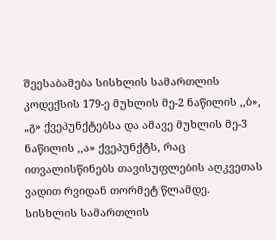შეესაბამება სისხლის სამართლის კოდექსის 179-ე მუხლის მე-2 ნაწილის ,,ბ», „გ» ქვეპუნქტებსა და ამავე მუხლის მე-3 ნაწილის ,,ა» ქვეპუნქტს, რაც ითვალისწინებს თავისუფლების აღკვეთას ვადით რვიდან თორმეტ წლამდე.
სისხლის სამართლის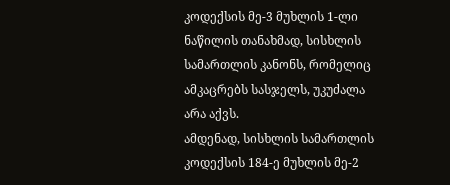კოდექსის მე-3 მუხლის 1-ლი ნაწილის თანახმად, სისხლის სამართლის კანონს, რომელიც ამკაცრებს სასჯელს, უკუძალა არა აქვს.
ამდენად, სისხლის სამართლის კოდექსის 184-ე მუხლის მე-2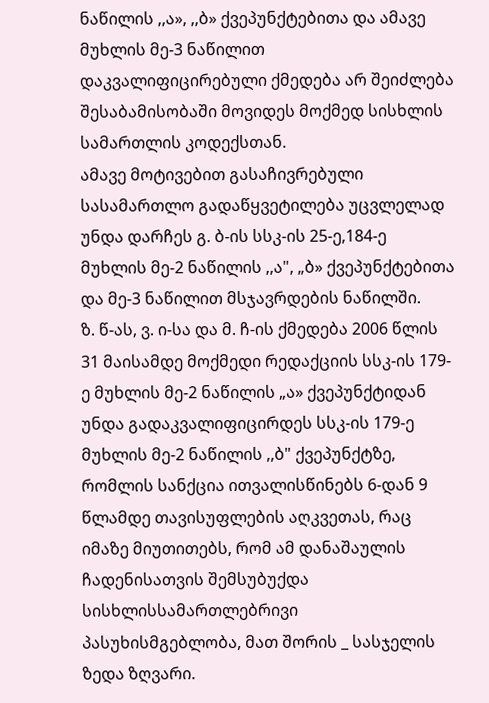ნაწილის ,,ა», ,,ბ» ქვეპუნქტებითა და ამავე მუხლის მე-3 ნაწილით დაკვალიფიცირებული ქმედება არ შეიძლება შესაბამისობაში მოვიდეს მოქმედ სისხლის სამართლის კოდექსთან.
ამავე მოტივებით გასაჩივრებული სასამართლო გადაწყვეტილება უცვლელად უნდა დარჩეს გ. ბ-ის სსკ-ის 25-ე,184-ე მუხლის მე-2 ნაწილის ,,ა", „ბ» ქვეპუნქტებითა და მე-3 ნაწილით მსჯავრდების ნაწილში.
ზ. წ-ას, ვ. ი-სა და მ. ჩ-ის ქმედება 2006 წლის 31 მაისამდე მოქმედი რედაქციის სსკ-ის 179-ე მუხლის მე-2 ნაწილის „ა» ქვეპუნქტიდან უნდა გადაკვალიფიცირდეს სსკ-ის 179-ე მუხლის მე-2 ნაწილის ,,ბ" ქვეპუნქტზე, რომლის სანქცია ითვალისწინებს 6-დან 9 წლამდე თავისუფლების აღკვეთას, რაც იმაზე მიუთითებს, რომ ამ დანაშაულის ჩადენისათვის შემსუბუქდა სისხლისსამართლებრივი პასუხისმგებლობა, მათ შორის _ სასჯელის ზედა ზღვარი.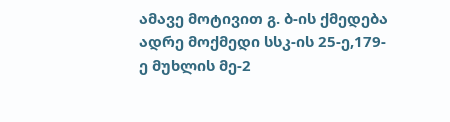ამავე მოტივით გ. ბ-ის ქმედება ადრე მოქმედი სსკ-ის 25-ე,179-ე მუხლის მე-2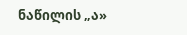ნაწილის „ა»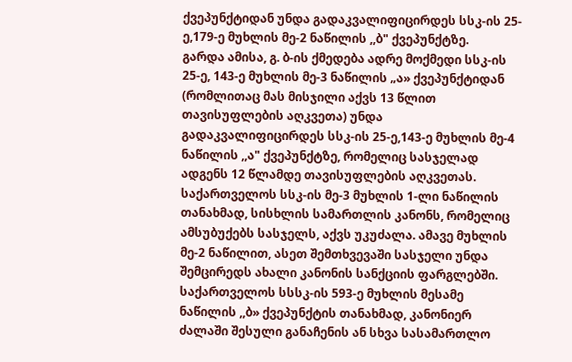ქვეპუნქტიდან უნდა გადაკვალიფიცირდეს სსკ-ის 25-ე,179-ე მუხლის მე-2 ნაწილის ,,ბ" ქვეპუნქტზე.
გარდა ამისა, გ. ბ-ის ქმედება ადრე მოქმედი სსკ-ის 25-ე, 143-ე მუხლის მე-3 ნაწილის „ა» ქვეპუნქტიდან (რომლითაც მას მისჯილი აქვს 13 წლით თავისუფლების აღკვეთა) უნდა გადაკვალიფიცირდეს სსკ-ის 25-ე,143-ე მუხლის მე-4 ნაწილის ,,ა" ქვეპუნქტზე, რომელიც სასჯელად ადგენს 12 წლამდე თავისუფლების აღკვეთას.
საქართველოს სსკ-ის მე-3 მუხლის 1-ლი ნაწილის თანახმად, სისხლის სამართლის კანონს, რომელიც ამსუბუქებს სასჯელს, აქვს უკუძალა. ამავე მუხლის მე-2 ნაწილით, ასეთ შემთხვევაში სასჯელი უნდა შემცირედს ახალი კანონის სანქციის ფარგლებში.
საქართველოს სსსკ-ის 593-ე მუხლის მესამე ნაწილის ,,ბ» ქვეპუნქტის თანახმად, კანონიერ ძალაში შესული განაჩენის ან სხვა სასამართლო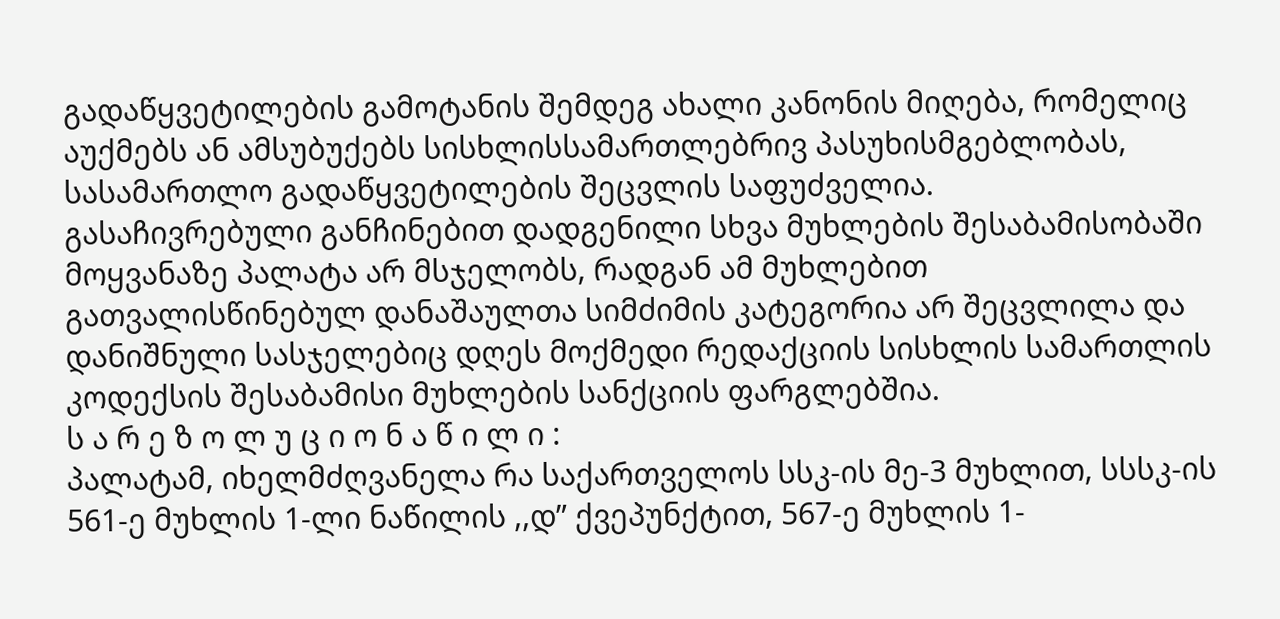გადაწყვეტილების გამოტანის შემდეგ ახალი კანონის მიღება, რომელიც აუქმებს ან ამსუბუქებს სისხლისსამართლებრივ პასუხისმგებლობას, სასამართლო გადაწყვეტილების შეცვლის საფუძველია.
გასაჩივრებული განჩინებით დადგენილი სხვა მუხლების შესაბამისობაში მოყვანაზე პალატა არ მსჯელობს, რადგან ამ მუხლებით გათვალისწინებულ დანაშაულთა სიმძიმის კატეგორია არ შეცვლილა და დანიშნული სასჯელებიც დღეს მოქმედი რედაქციის სისხლის სამართლის კოდექსის შესაბამისი მუხლების სანქციის ფარგლებშია.
ს ა რ ე ზ ო ლ უ ც ი ო ნ ა წ ი ლ ი :
პალატამ, იხელმძღვანელა რა საქართველოს სსკ-ის მე-3 მუხლით, სსსკ-ის 561-ე მუხლის 1-ლი ნაწილის ,,დ” ქვეპუნქტით, 567-ე მუხლის 1-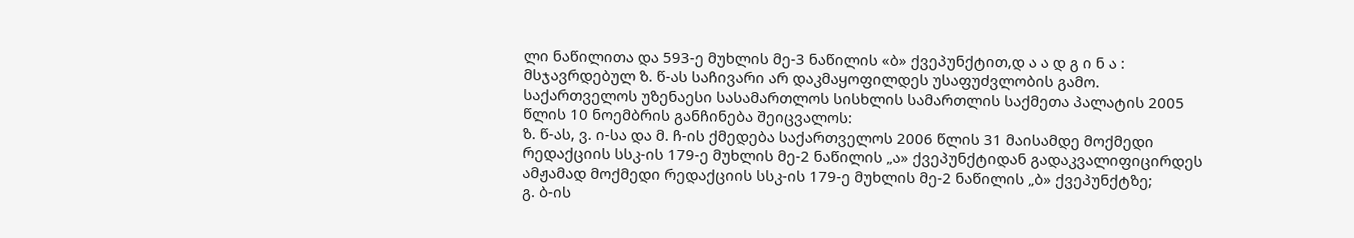ლი ნაწილითა და 593-ე მუხლის მე-3 ნაწილის «ბ» ქვეპუნქტით,დ ა ა დ გ ი ნ ა :
მსჯავრდებულ ზ. წ-ას საჩივარი არ დაკმაყოფილდეს უსაფუძვლობის გამო.
საქართველოს უზენაესი სასამართლოს სისხლის სამართლის საქმეთა პალატის 2005 წლის 10 ნოემბრის განჩინება შეიცვალოს:
ზ. წ-ას, ვ. ი-სა და მ. ჩ-ის ქმედება საქართველოს 2006 წლის 31 მაისამდე მოქმედი რედაქციის სსკ-ის 179-ე მუხლის მე-2 ნაწილის „ა» ქვეპუნქტიდან გადაკვალიფიცირდეს ამჟამად მოქმედი რედაქციის სსკ-ის 179-ე მუხლის მე-2 ნაწილის „ბ» ქვეპუნქტზე;
გ. ბ-ის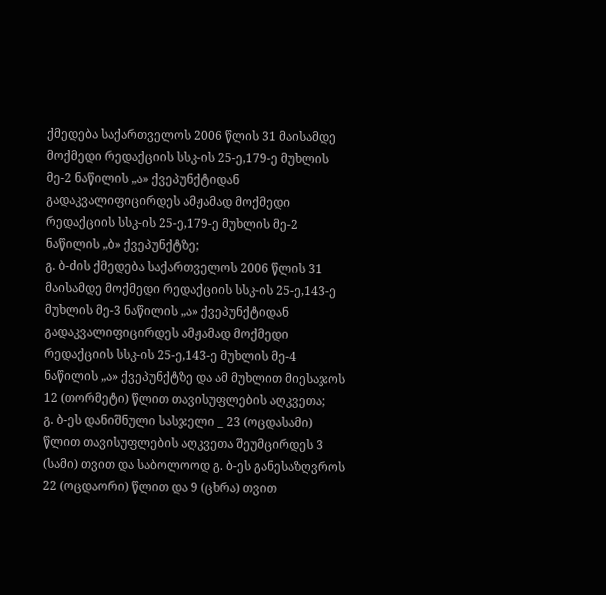ქმედება საქართველოს 2006 წლის 31 მაისამდე მოქმედი რედაქციის სსკ-ის 25-ე,179-ე მუხლის მე-2 ნაწილის „ა» ქვეპუნქტიდან გადაკვალიფიცირდეს ამჟამად მოქმედი რედაქციის სსკ-ის 25-ე,179-ე მუხლის მე-2 ნაწილის „ბ» ქვეპუნქტზე;
გ. ბ-ძის ქმედება საქართველოს 2006 წლის 31 მაისამდე მოქმედი რედაქციის სსკ-ის 25-ე,143-ე მუხლის მე-3 ნაწილის „ა» ქვეპუნქტიდან გადაკვალიფიცირდეს ამჟამად მოქმედი რედაქციის სსკ-ის 25-ე,143-ე მუხლის მე-4 ნაწილის „ა» ქვეპუნქტზე და ამ მუხლით მიესაჯოს 12 (თორმეტი) წლით თავისუფლების აღკვეთა;
გ. ბ-ეს დანიშნული სასჯელი _ 23 (ოცდასამი) წლით თავისუფლების აღკვეთა შეუმცირდეს 3 (სამი) თვით და საბოლოოდ გ. ბ-ეს განესაზღვროს 22 (ოცდაორი) წლით და 9 (ცხრა) თვით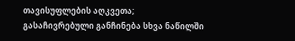თავისუფლების აღკვეთა;
გასაჩივრებული განჩინება სხვა ნაწილში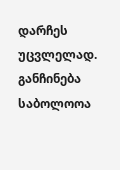დარჩეს უცვლელად.
განჩინება საბოლოოა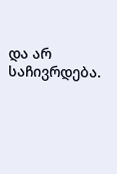და არ საჩივრდება.